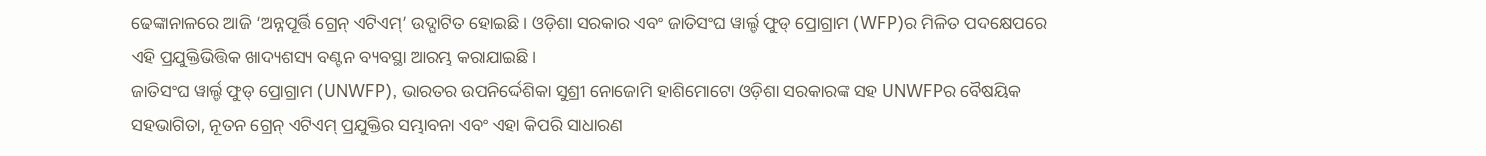ଢେଙ୍କାନାଳରେ ଆଜି ‘ଅନ୍ନପୂର୍ତ୍ତି ଗ୍ରେନ୍ ଏଟିଏମ୍’ ଉଦ୍ଘାଟିତ ହୋଇଛି। ଓଡ଼ିଶା ସରକାର ଏବଂ ଜାତିସଂଘ ୱାର୍ଲ୍ଡ ଫୁଡ୍ ପ୍ରୋଗ୍ରାମ (WFP)ର ମିଳିତ ପଦକ୍ଷେପରେ ଏହି ପ୍ରଯୁକ୍ତିଭିତ୍ତିକ ଖାଦ୍ୟଶସ୍ୟ ବଣ୍ଟନ ବ୍ୟବସ୍ଥା ଆରମ୍ଭ କରାଯାଇଛି।
ଜାତିସଂଘ ୱାର୍ଲ୍ଡ ଫୁଡ୍ ପ୍ରୋଗ୍ରାମ (UNWFP), ଭାରତର ଉପନିର୍ଦ୍ଦେଶିକା ସୁଶ୍ରୀ ନୋଜୋମି ହାଶିମୋଟୋ ଓଡ଼ିଶା ସରକାରଙ୍କ ସହ UNWFPର ବୈଷୟିକ ସହଭାଗିତା, ନୂତନ ଗ୍ରେନ୍ ଏଟିଏମ୍ ପ୍ରଯୁକ୍ତିର ସମ୍ଭାବନା ଏବଂ ଏହା କିପରି ସାଧାରଣ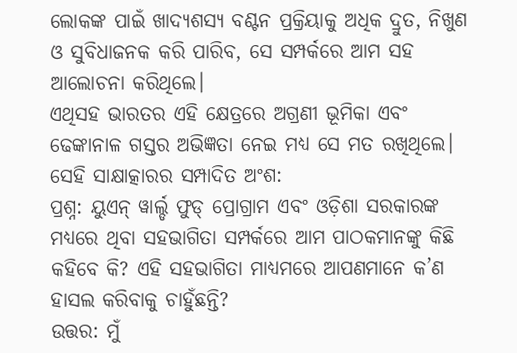ଲୋକଙ୍କ ପାଇଁ ଖାଦ୍ୟଶସ୍ୟ ବଣ୍ଟନ ପ୍ରକ୍ରିୟାକୁ ଅଧିକ ଦ୍ରୁତ, ନିଖୁଣ ଓ ସୁବିଧାଜନକ କରି ପାରିବ, ସେ ସମ୍ପର୍କରେ ଆମ ସହ ଆଲୋଚନା କରିଥିଲେ।
ଏଥିସହ ଭାରତର ଏହି କ୍ଷେତ୍ରରେ ଅଗ୍ରଣୀ ଭୂମିକା ଏବଂ ଢେଙ୍କାନାଳ ଗସ୍ତର ଅଭିଜ୍ଞତା ନେଇ ମଧ୍ୟ ସେ ମତ ରଖିଥିଲେ।
ସେହି ସାକ୍ଷାତ୍କାରର ସମ୍ପାଦିତ ଅଂଶ:
ପ୍ରଶ୍ନ: ୟୁଏନ୍ ୱାର୍ଲ୍ଡ ଫୁଡ୍ ପ୍ରୋଗ୍ରାମ ଏବଂ ଓଡ଼ିଶା ସରକାରଙ୍କ ମଧ୍ୟରେ ଥିବା ସହଭାଗିତା ସମ୍ପର୍କରେ ଆମ ପାଠକମାନଙ୍କୁ କିଛି କହିବେ କି? ଏହି ସହଭାଗିତା ମାଧ୍ୟମରେ ଆପଣମାନେ କ’ଣ ହାସଲ କରିବାକୁ ଚାହୁଁଛନ୍ତି?
ଉତ୍ତର: ମୁଁ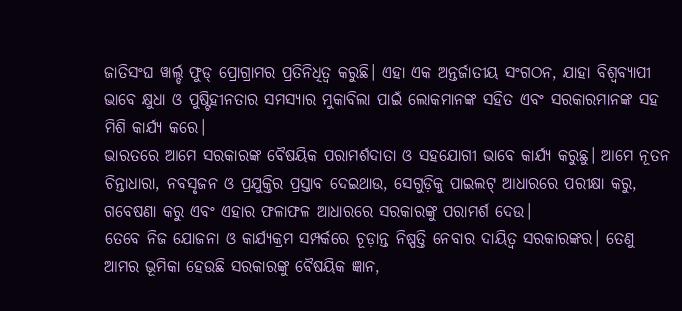ଜାତିସଂଘ ୱାର୍ଲ୍ଡ ଫୁଡ୍ ପ୍ରୋଗ୍ରାମର ପ୍ରତିନିଧିତ୍ୱ କରୁଛି। ଏହା ଏକ ଅନ୍ତର୍ଜାତୀୟ ସଂଗଠନ, ଯାହା ବିଶ୍ୱବ୍ୟାପୀ ଭାବେ କ୍ଷୁଧା ଓ ପୁଷ୍ଟିହୀନତାର ସମସ୍ୟାର ମୁକାବିଲା ପାଇଁ ଲୋକମାନଙ୍କ ସହିତ ଏବଂ ସରକାରମାନଙ୍କ ସହ ମିଶି କାର୍ଯ୍ୟ କରେ।
ଭାରତରେ ଆମେ ସରକାରଙ୍କ ବୈଷୟିକ ପରାମର୍ଶଦାତା ଓ ସହଯୋଗୀ ଭାବେ କାର୍ଯ୍ୟ କରୁଛୁ। ଆମେ ନୂତନ ଚିନ୍ତାଧାରା, ନବସୃଜନ ଓ ପ୍ରଯୁକ୍ତିର ପ୍ରସ୍ତାବ ଦେଇଥାଉ, ସେଗୁଡ଼ିକୁ ପାଇଲଟ୍ ଆଧାରରେ ପରୀକ୍ଷା କରୁ, ଗବେଷଣା କରୁ ଏବଂ ଏହାର ଫଳାଫଳ ଆଧାରରେ ସରକାରଙ୍କୁ ପରାମର୍ଶ ଦେଉ।
ତେବେ ନିଜ ଯୋଜନା ଓ କାର୍ଯ୍ୟକ୍ରମ ସମ୍ପର୍କରେ ଚୂଡ଼ାନ୍ତ ନିଷ୍ପତ୍ତି ନେବାର ଦାୟିତ୍ୱ ସରକାରଙ୍କର। ତେଣୁ ଆମର ଭୂମିକା ହେଉଛି ସରକାରଙ୍କୁ ବୈଷୟିକ ଜ୍ଞାନ,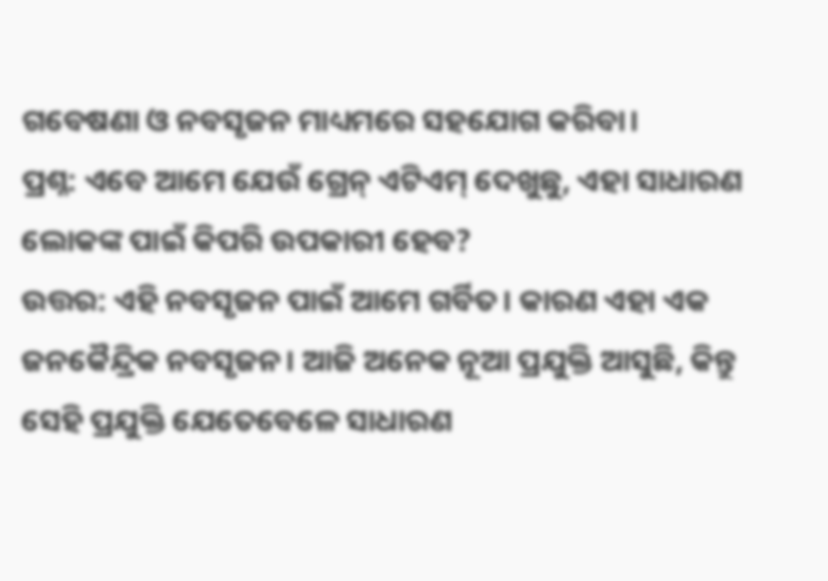ଗବେଷଣା ଓ ନବସୃଜନ ମାଧ୍ୟମରେ ସହଯୋଗ କରିବା।
ପ୍ରଶ୍ନ: ଏବେ ଆମେ ଯେଉଁ ଗ୍ରେନ୍ ଏଟିଏମ୍ ଦେଖୁଛୁ, ଏହା ସାଧାରଣ ଲୋକଙ୍କ ପାଇଁ କିପରି ଉପକାରୀ ହେବ?
ଉତ୍ତର: ଏହି ନବସୃଜନ ପାଇଁ ଆମେ ଗର୍ବିତ। କାରଣ ଏହା ଏକ ଜନକୈନ୍ଦ୍ରିକ ନବସୃଜନ। ଆଜି ଅନେକ ନୂଆ ପ୍ରଯୁକ୍ତି ଆସୁଛି, କିନ୍ତୁ ସେହି ପ୍ରଯୁକ୍ତି ଯେତେବେଳେ ସାଧାରଣ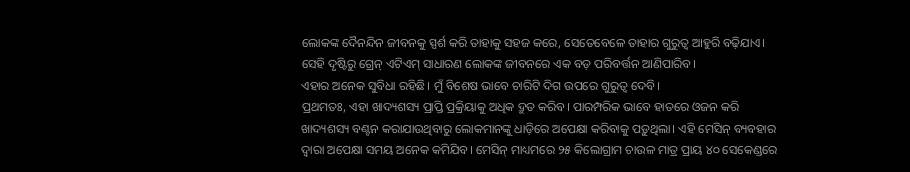ଲୋକଙ୍କ ଦୈନନ୍ଦିନ ଜୀବନକୁ ସ୍ପର୍ଶ କରି ତାହାକୁ ସହଜ କରେ, ସେତେବେଳେ ତାହାର ଗୁରୁତ୍ୱ ଆହୁରି ବଢ଼ିଯାଏ। ସେହି ଦୃଷ୍ଟିରୁ ଗ୍ରେନ୍ ଏଟିଏମ୍ ସାଧାରଣ ଲୋକଙ୍କ ଜୀବନରେ ଏକ ବଡ଼ ପରିବର୍ତ୍ତନ ଆଣିପାରିବ।
ଏହାର ଅନେକ ସୁବିଧା ରହିଛି। ମୁଁ ବିଶେଷ ଭାବେ ଚାରିଟି ଦିଗ ଉପରେ ଗୁରୁତ୍ୱ ଦେବି।
ପ୍ରଥମତଃ, ଏହା ଖାଦ୍ୟଶସ୍ୟ ପ୍ରାପ୍ତି ପ୍ରକ୍ରିୟାକୁ ଅଧିକ ଦ୍ରୁତ କରିବ। ପାରମ୍ପରିକ ଭାବେ ହାତରେ ଓଜନ କରି ଖାଦ୍ୟଶସ୍ୟ ବଣ୍ଟନ କରାଯାଉଥିବାରୁ ଲୋକମାନଙ୍କୁ ଧାଡ଼ିରେ ଅପେକ୍ଷା କରିବାକୁ ପଡ଼ୁଥିଲା। ଏହି ମେସିନ୍ ବ୍ୟବହାର ଦ୍ୱାରା ଅପେକ୍ଷା ସମୟ ଅନେକ କମିଯିବ। ମେସିନ୍ ମାଧ୍ୟମରେ ୨୫ କିଲୋଗ୍ରାମ ଚାଉଳ ମାତ୍ର ପ୍ରାୟ ୪୦ ସେକେଣ୍ଡରେ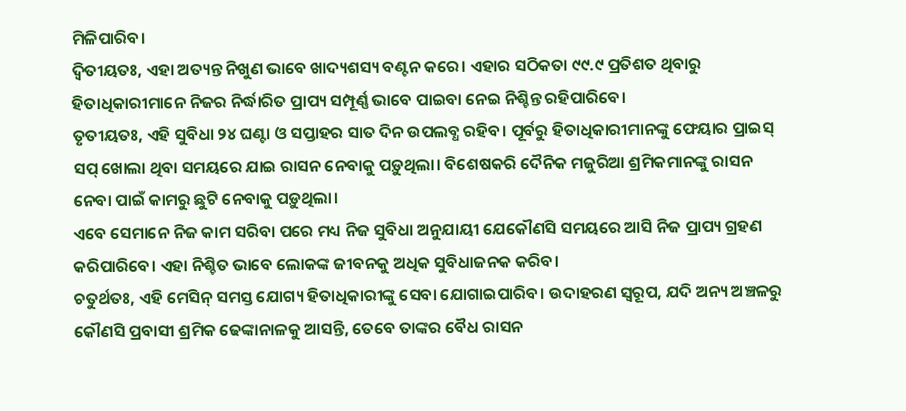ମିଳିପାରିବ।
ଦ୍ୱିତୀୟତଃ, ଏହା ଅତ୍ୟନ୍ତ ନିଖୁଣ ଭାବେ ଖାଦ୍ୟଶସ୍ୟ ବଣ୍ଟନ କରେ। ଏହାର ସଠିକତା ୯୯.୯ ପ୍ରତିଶତ ଥିବାରୁ ହିତାଧିକାରୀମାନେ ନିଜର ନିର୍ଦ୍ଧାରିତ ପ୍ରାପ୍ୟ ସମ୍ପୂର୍ଣ୍ଣ ଭାବେ ପାଇବା ନେଇ ନିଶ୍ଚିନ୍ତ ରହିପାରିବେ।
ତୃତୀୟତଃ, ଏହି ସୁବିଧା ୨୪ ଘଣ୍ଟା ଓ ସପ୍ତାହର ସାତ ଦିନ ଉପଲବ୍ଧ ରହିବ। ପୂର୍ବରୁ ହିତାଧିକାରୀମାନଙ୍କୁ ଫେୟାର ପ୍ରାଇସ୍ ସପ୍ ଖୋଲା ଥିବା ସମୟରେ ଯାଇ ରାସନ ନେବାକୁ ପଡ଼ୁଥିଲା। ବିଶେଷକରି ଦୈନିକ ମଜୁରିଆ ଶ୍ରମିକମାନଙ୍କୁ ରାସନ ନେବା ପାଇଁ କାମରୁ ଛୁଟି ନେବାକୁ ପଡ଼ୁଥିଲା।
ଏବେ ସେମାନେ ନିଜ କାମ ସରିବା ପରେ ମଧ୍ୟ ନିଜ ସୁବିଧା ଅନୁଯାୟୀ ଯେକୌଣସି ସମୟରେ ଆସି ନିଜ ପ୍ରାପ୍ୟ ଗ୍ରହଣ କରିପାରିବେ। ଏହା ନିଶ୍ଚିତ ଭାବେ ଲୋକଙ୍କ ଜୀବନକୁ ଅଧିକ ସୁବିଧାଜନକ କରିବ।
ଚତୁର୍ଥତଃ, ଏହି ମେସିନ୍ ସମସ୍ତ ଯୋଗ୍ୟ ହିତାଧିକାରୀଙ୍କୁ ସେବା ଯୋଗାଇପାରିବ। ଉଦାହରଣ ସ୍ୱରୂପ, ଯଦି ଅନ୍ୟ ଅଞ୍ଚଳରୁ କୌଣସି ପ୍ରବାସୀ ଶ୍ରମିକ ଢେଙ୍କାନାଳକୁ ଆସନ୍ତି, ତେବେ ତାଙ୍କର ବୈଧ ରାସନ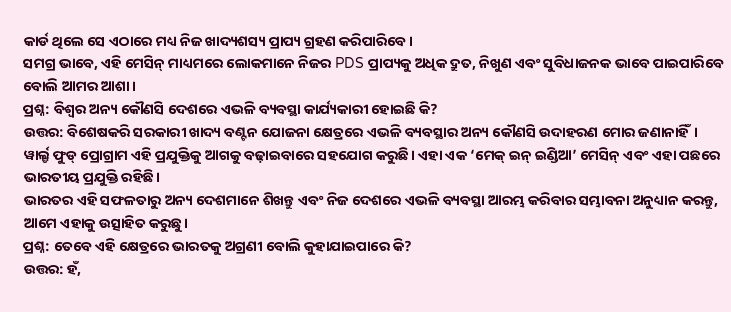କାର୍ଡ ଥିଲେ ସେ ଏଠାରେ ମଧ୍ୟ ନିଜ ଖାଦ୍ୟଶସ୍ୟ ପ୍ରାପ୍ୟ ଗ୍ରହଣ କରିପାରିବେ।
ସମଗ୍ର ଭାବେ, ଏହି ମେସିନ୍ ମାଧ୍ୟମରେ ଲୋକମାନେ ନିଜର PDS ପ୍ରାପ୍ୟକୁ ଅଧିକ ଦ୍ରୁତ, ନିଖୁଣ ଏବଂ ସୁବିଧାଜନକ ଭାବେ ପାଇପାରିବେ ବୋଲି ଆମର ଆଶା।
ପ୍ରଶ୍ନ: ବିଶ୍ୱର ଅନ୍ୟ କୌଣସି ଦେଶରେ ଏଭଳି ବ୍ୟବସ୍ଥା କାର୍ଯ୍ୟକାରୀ ହୋଇଛି କି?
ଉତ୍ତର: ବିଶେଷକରି ସରକାରୀ ଖାଦ୍ୟ ବଣ୍ଟନ ଯୋଜନା କ୍ଷେତ୍ରରେ ଏଭଳି ବ୍ୟବସ୍ଥାର ଅନ୍ୟ କୌଣସି ଉଦାହରଣ ମୋର ଜଣାନାହିଁ।
ୱାର୍ଲ୍ଡ ଫୁଡ୍ ପ୍ରୋଗ୍ରାମ ଏହି ପ୍ରଯୁକ୍ତିକୁ ଆଗକୁ ବଢ଼ାଇବାରେ ସହଯୋଗ କରୁଛି। ଏହା ଏକ ‘ମେକ୍ ଇନ୍ ଇଣ୍ଡିଆ’ ମେସିନ୍ ଏବଂ ଏହା ପଛରେ ଭାରତୀୟ ପ୍ରଯୁକ୍ତି ରହିଛି।
ଭାରତର ଏହି ସଫଳତାରୁ ଅନ୍ୟ ଦେଶମାନେ ଶିଖନ୍ତୁ ଏବଂ ନିଜ ଦେଶରେ ଏଭଳି ବ୍ୟବସ୍ଥା ଆରମ୍ଭ କରିବାର ସମ୍ଭାବନା ଅନୁଧ୍ୟାନ କରନ୍ତୁ, ଆମେ ଏହାକୁ ଉତ୍ସାହିତ କରୁଛୁ।
ପ୍ରଶ୍ନ: ତେବେ ଏହି କ୍ଷେତ୍ରରେ ଭାରତକୁ ଅଗ୍ରଣୀ ବୋଲି କୁହାଯାଇପାରେ କି?
ଉତ୍ତର: ହଁ,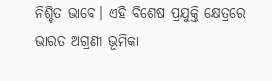ନିଶ୍ଚିତ ଭାବେ। ଏହି ବିଶେଷ ପ୍ରଯୁକ୍ତି କ୍ଷେତ୍ରରେ ଭାରତ ଅଗ୍ରଣୀ ଭୂମିକା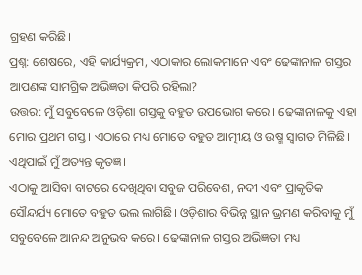ଗ୍ରହଣ କରିଛି।
ପ୍ରଶ୍ନ: ଶେଷରେ, ଏହି କାର୍ଯ୍ୟକ୍ରମ, ଏଠାକାର ଲୋକମାନେ ଏବଂ ଢେଙ୍କାନାଳ ଗସ୍ତର ଆପଣଙ୍କ ସାମଗ୍ରିକ ଅଭିଜ୍ଞତା କିପରି ରହିଲା?
ଉତ୍ତର: ମୁଁ ସବୁବେଳେ ଓଡ଼ିଶା ଗସ୍ତକୁ ବହୁତ ଉପଭୋଗ କରେ। ଢେଙ୍କାନାଳକୁ ଏହା ମୋର ପ୍ରଥମ ଗସ୍ତ। ଏଠାରେ ମଧ୍ୟ ମୋତେ ବହୁତ ଆତ୍ମୀୟ ଓ ଉଷ୍ମ ସ୍ୱାଗତ ମିଳିଛି। ଏଥିପାଇଁ ମୁଁ ଅତ୍ୟନ୍ତ କୃତଜ୍ଞ।
ଏଠାକୁ ଆସିବା ବାଟରେ ଦେଖିଥିବା ସବୁଜ ପରିବେଶ, ନଦୀ ଏବଂ ପ୍ରାକୃତିକ ସୌନ୍ଦର୍ଯ୍ୟ ମୋତେ ବହୁତ ଭଲ ଲାଗିଛି। ଓଡ଼ିଶାର ବିଭିନ୍ନ ସ୍ଥାନ ଭ୍ରମଣ କରିବାକୁ ମୁଁ ସବୁବେଳେ ଆନନ୍ଦ ଅନୁଭବ କରେ। ଢେଙ୍କାନାଳ ଗସ୍ତର ଅଭିଜ୍ଞତା ମଧ୍ୟ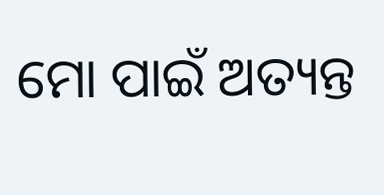ମୋ ପାଇଁ ଅତ୍ୟନ୍ତ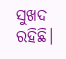ସୁଖଦ ରହିଛି।